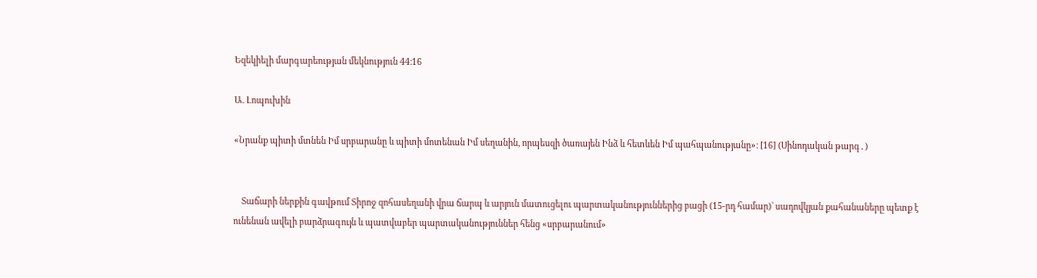Եզեկիելի մարգարեության մեկնություն 44։16

Ա. Լոպուխին

«Նրանք պիտի մտնեն Իմ սրբարանը և պիտի մոտենան Իմ սեղանին, որպեսզի ծառայեն Ինձ և հետևեն Իմ պահպանությանը»։ [16] (Սինոդական թարգ․)


    Տաճարի ներքին գավթում Տիրոջ զոհասեղանի վրա ճարպ և արյուն մատուցելու պարտականություններից բացի (15-րդ համար)` սադովկյան քահանաները պետք է ունենան ավելի բարձրագույն և պատվաբեր պարտականություններ հենց «սրբարանում»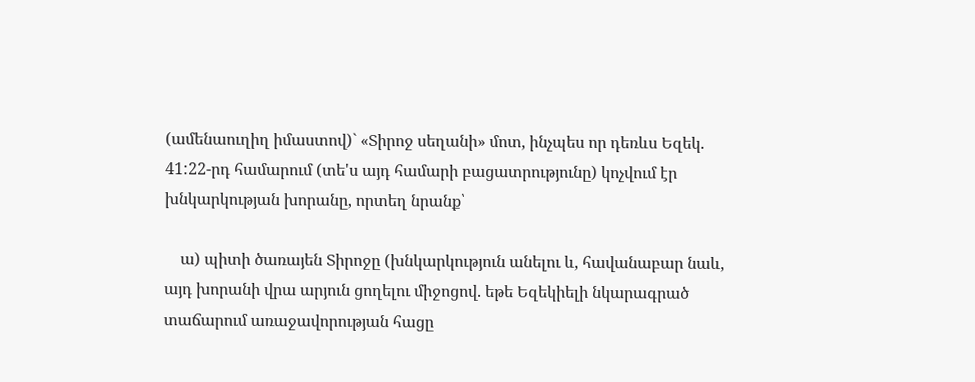(ամենաուղիղ իմաստով)` «Տիրոջ սեղանի» մոտ, ինչպես որ դեռևս Եզեկ. 41:22-րդ համարում (տե'ս այդ համարի բացատրությունը) կոչվում էր խնկարկության խորանը, որտեղ նրանք՝

    ա) պիտի ծառայեն Տիրոջը (խնկարկություն անելու և, հավանաբար նաև, այդ խորանի վրա արյուն ցողելու միջոցով. եթե Եզեկիելի նկարագրած տաճարում առաջավորության հացը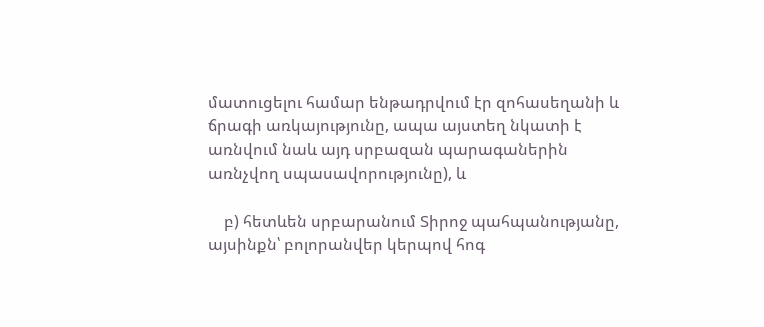մատուցելու համար ենթադրվում էր զոհասեղանի և ճրագի առկայությունը, ապա այստեղ նկատի է առնվում նաև այդ սրբազան պարագաներին առնչվող սպասավորությունը), և

    բ) հետևեն սրբարանում Տիրոջ պահպանությանը, այսինքն՝ բոլորանվեր կերպով հոգ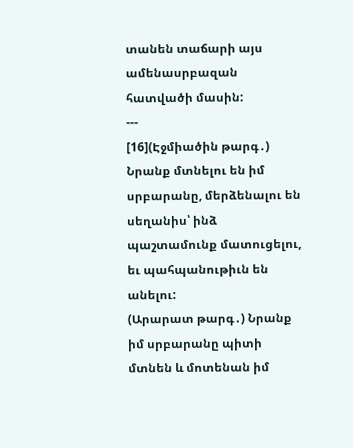տանեն տաճարի այս ամենասրբազան հատվածի մասին:
---
[16](Էջմիածին թարգ․) Նրանք մտնելու են իմ սրբարանը, մերձենալու են սեղանիս՝ ինձ պաշտամունք մատուցելու, եւ պահպանութիւն են անելու:
(Արարատ թարգ․) Նրանք իմ սրբարանը պիտի մտնեն և մոտենան իմ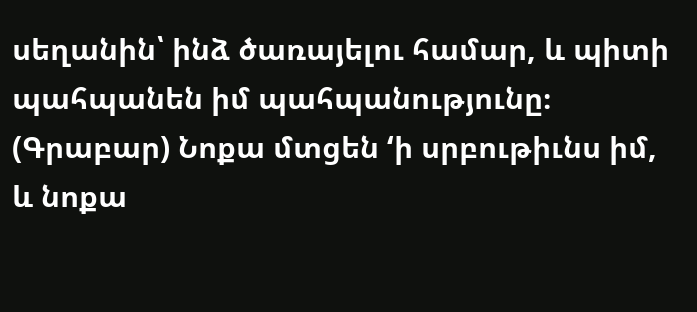սեղանին՝ ինձ ծառայելու համար, և պիտի պահպանեն իմ պահպանությունը։
(Գրաբար) Նոքա մտցեն ‘ի սրբութիւնս իմ, և նոքա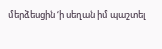մերձեսցին ‘ի սեղան իմ պաշտել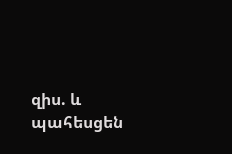զիս. և պահեսցեն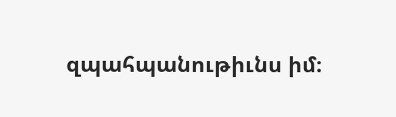զպահպանութիւնս իմ։